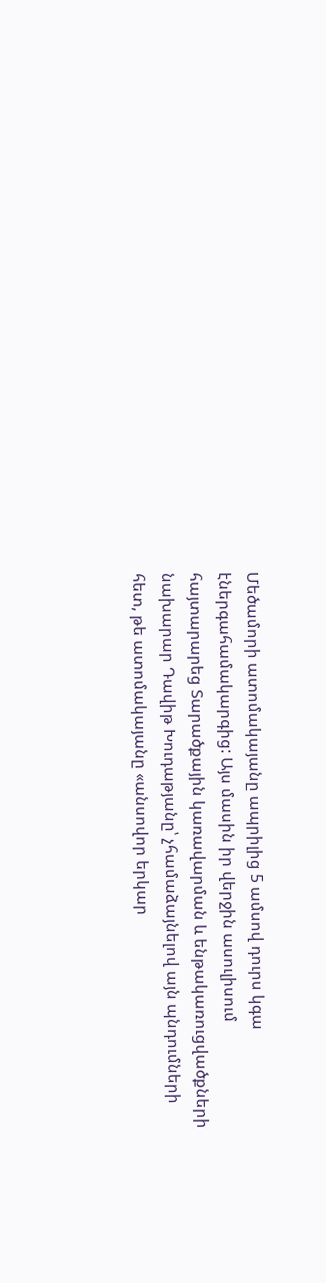Մեծամորի ատոմակայանը ապրիլից 5 ամսով դուրս կգա էներգահամակարգից: Այս մասին իր վերջին ասուլիսում հայտարարեց Տարածքային կառավարման և ենթակառուցվածքների նախարար Դավիթ Խուդաթյանը՝ չհամաձայնելով այն պնդումների հետ, թե ատոմակայանը «անսովոր երկար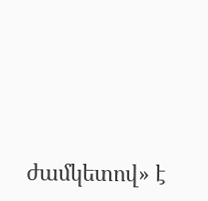ժամկետով» է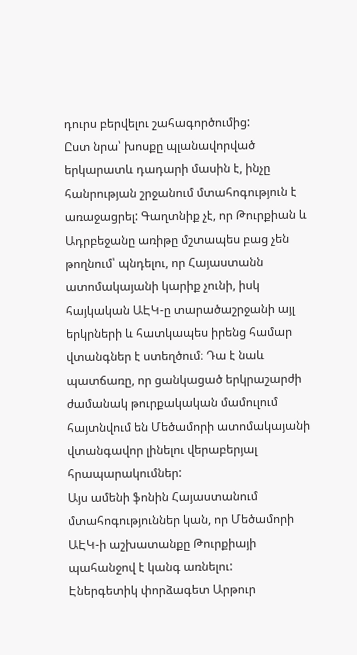դուրս բերվելու շահագործումից:
Ըստ նրա՝ խոսքը պլանավորված երկարատև դադարի մասին է, ինչը հանրության շրջանում մտահոգություն է առաջացրել: Գաղտնիք չէ, որ Թուրքիան և Ադրբեջանը առիթը մշտապես բաց չեն թողնում՝ պնդելու, որ Հայաստանն ատոմակայանի կարիք չունի, իսկ հայկական ԱԷԿ-ը տարածաշրջանի այլ երկրների և հատկապես իրենց համար վտանգներ է ստեղծում։ Դա է նաև պատճառը, որ ցանկացած երկրաշարժի ժամանակ թուրքակական մամուլում հայտնվում են Մեծամորի ատոմակայանի վտանգավոր լինելու վերաբերյալ հրապարակումներ:
Այս ամենի ֆոնին Հայաստանում մտահոգություններ կան, որ Մեծամորի ԱԷԿ-ի աշխատանքը Թուրքիայի պահանջով է կանգ առնելու:
Էներգետիկ փորձագետ Արթուր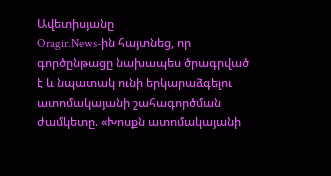Ավետիսյանը
Oragir.News-ին հայտնեց, որ գործընթացը նախապես ծրագրված է և նպատակ ունի երկարաձգելու ատոմակայանի շահագործման ժամկետը. «Խոսքն ատոմակայանի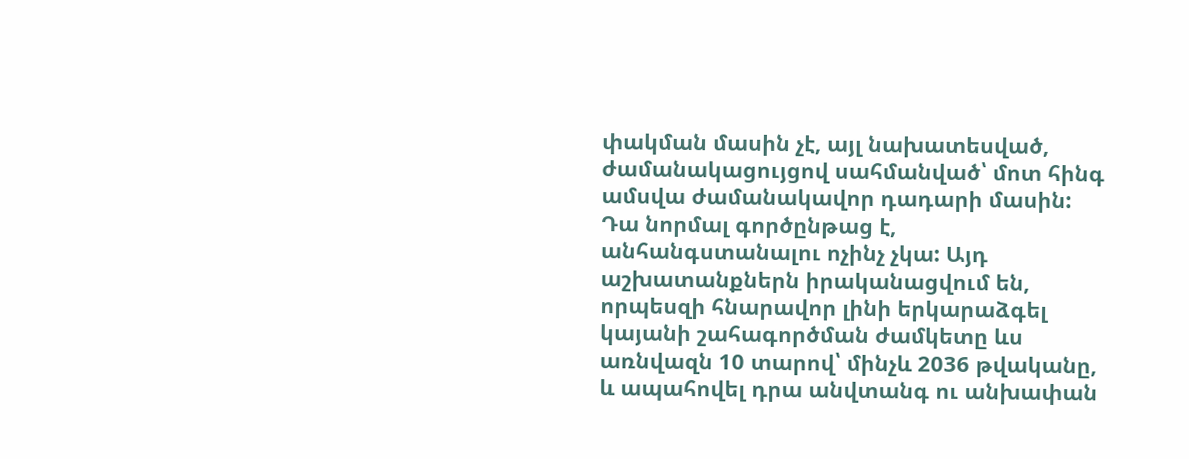փակման մասին չէ, այլ նախատեսված, ժամանակացույցով սահմանված՝ մոտ հինգ ամսվա ժամանակավոր դադարի մասին: Դա նորմալ գործընթաց է, անհանգստանալու ոչինչ չկա: Այդ աշխատանքներն իրականացվում են, որպեսզի հնարավոր լինի երկարաձգել կայանի շահագործման ժամկետը ևս առնվազն 10 տարով՝ մինչև 2036 թվականը, և ապահովել դրա անվտանգ ու անխափան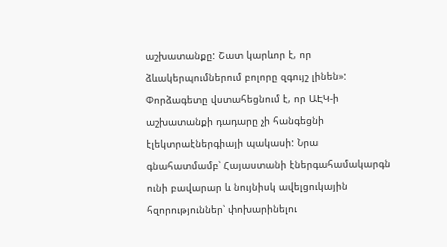աշխատանքը: Շատ կարևոր է, որ ձևակերպումներում բոլորը զգույշ լինեն»:
Փորձագետը վստահեցնում է, որ ԱԷԿ-ի աշխատանքի դադարը չի հանգեցնի էլեկտրաէներգիայի պակասի: Նրա գնահատմամբ՝ Հայաստանի էներգահամակարգն ունի բավարար և նույնիսկ ավելցուկային հզորություններ՝ փոխարինելու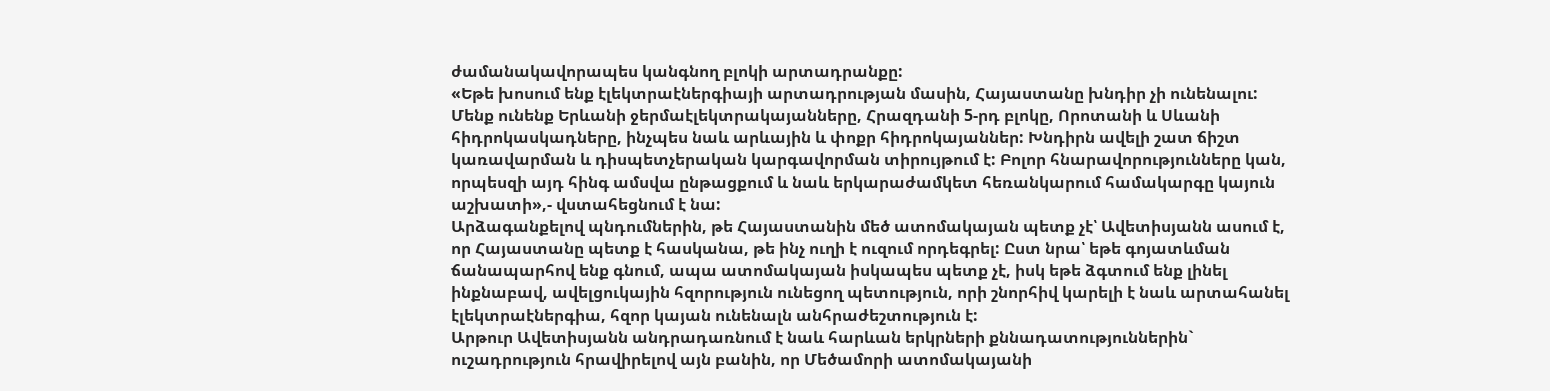ժամանակավորապես կանգնող բլոկի արտադրանքը:
«Եթե խոսում ենք էլեկտրաէներգիայի արտադրության մասին, Հայաստանը խնդիր չի ունենալու: Մենք ունենք Երևանի ջերմաէլեկտրակայանները, Հրազդանի 5-րդ բլոկը, Որոտանի և Սևանի հիդրոկասկադները, ինչպես նաև արևային և փոքր հիդրոկայաններ: Խնդիրն ավելի շատ ճիշտ կառավարման և դիսպետչերական կարգավորման տիրույթում է: Բոլոր հնարավորությունները կան, որպեսզի այդ հինգ ամսվա ընթացքում և նաև երկարաժամկետ հեռանկարում համակարգը կայուն աշխատի»,- վստահեցնում է նա:
Արձագանքելով պնդումներին, թե Հայաստանին մեծ ատոմակայան պետք չէ՝ Ավետիսյանն ասում է, որ Հայաստանը պետք է հասկանա, թե ինչ ուղի է ուզում որդեգրել: Ըստ նրա՝ եթե գոյատևման ճանապարհով ենք գնում, ապա ատոմակայան իսկապես պետք չէ, իսկ եթե ձգտում ենք լինել ինքնաբավ, ավելցուկային հզորություն ունեցող պետություն, որի շնորհիվ կարելի է նաև արտահանել էլեկտրաէներգիա, հզոր կայան ունենալն անհրաժեշտություն է:
Արթուր Ավետիսյանն անդրադառնում է նաև հարևան երկրների քննադատություններին` ուշադրություն հրավիրելով այն բանին, որ Մեծամորի ատոմակայանի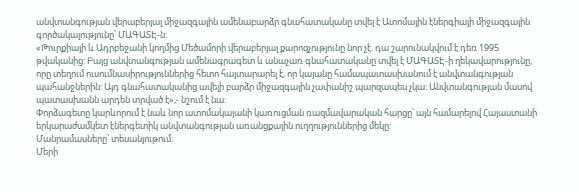անվտանգության վերաբերյալ միջազգային ամենաբարձր գնահատականը տվել է Ատոմային էներգիայի միջազգային գործակալությունը՝ ՄԱԳԱՏԷ-ն:
«Թուրքիայի և Ադրբեջանի կողմից Մեծամորի վերաբերյալ քարոզչությունը նոր չէ. դա շարունակվում է դեռ 1995 թվականից: Բայց անվտանգության ամենագրագետ և անաչառ գնահատականը տվել է ՄԱԳԱՏԷ-ի ղեկավարությունը, որը տեղում ուսումնասիրություններից հետո հայտարարել է, որ կայանը համապատասխանում է անվտանգության պահանջներին: Այդ գնահատականից ավելի բարձր միջազգային չափանիշ պարզապես չկա: Անվտանգության մասով պատասխանն արդեն տրված է»,- նշում է նա:
Փորձագետը կարևորում է նաև նոր ատոմակայանի կառուցման ռազմավարական հարցը՝ այն համարելով Հայաստանի երկարաժամկետ էներգետիկ անվտանգության առանցքային ուղղություններից մեկը:
Մանրամասները՝ տեսանյութում:
Մերի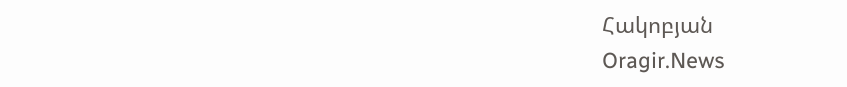Հակոբյան
Oragir.News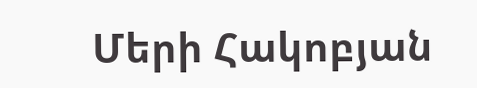Մերի Հակոբյան